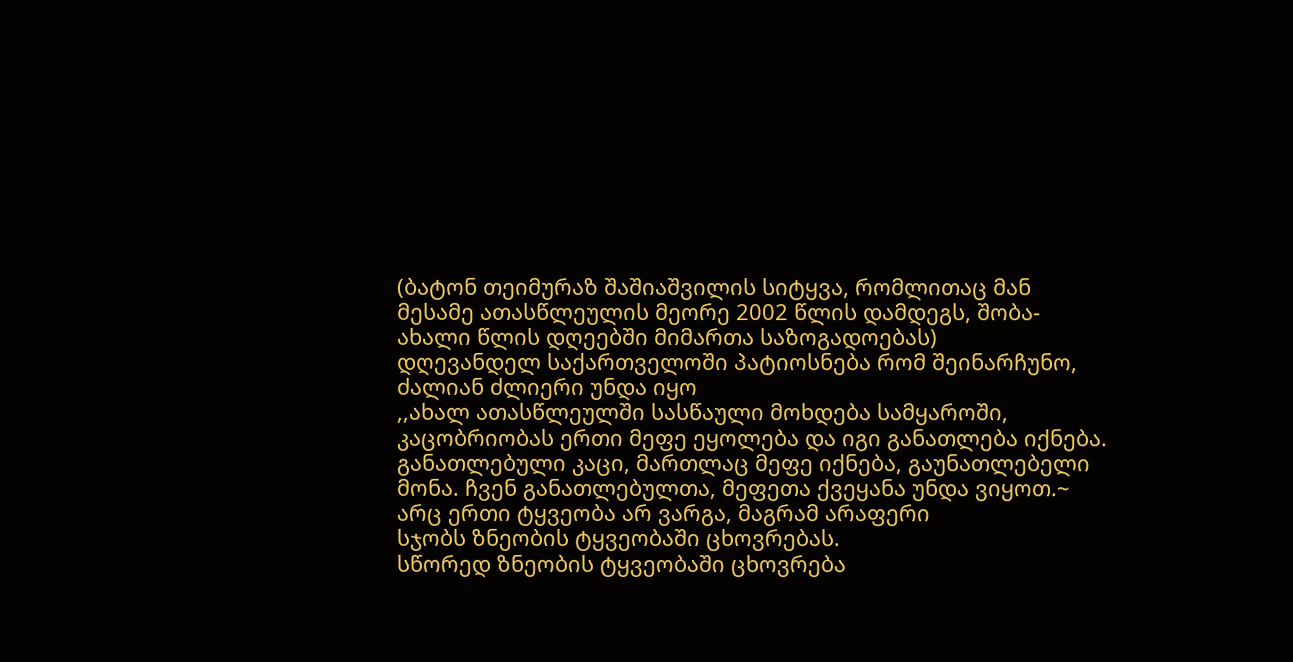(ბატონ თეიმურაზ შაშიაშვილის სიტყვა, რომლითაც მან მესამე ათასწლეულის მეორე 2002 წლის დამდეგს, შობა-ახალი წლის დღეებში მიმართა საზოგადოებას)
დღევანდელ საქართველოში პატიოსნება რომ შეინარჩუნო, ძალიან ძლიერი უნდა იყო
,,ახალ ათასწლეულში სასწაული მოხდება სამყაროში, კაცობრიობას ერთი მეფე ეყოლება და იგი განათლება იქნება. განათლებული კაცი, მართლაც მეფე იქნება, გაუნათლებელი მონა. ჩვენ განათლებულთა, მეფეთა ქვეყანა უნდა ვიყოთ.~
არც ერთი ტყვეობა არ ვარგა, მაგრამ არაფერი
სჯობს ზნეობის ტყვეობაში ცხოვრებას.
სწორედ ზნეობის ტყვეობაში ცხოვრება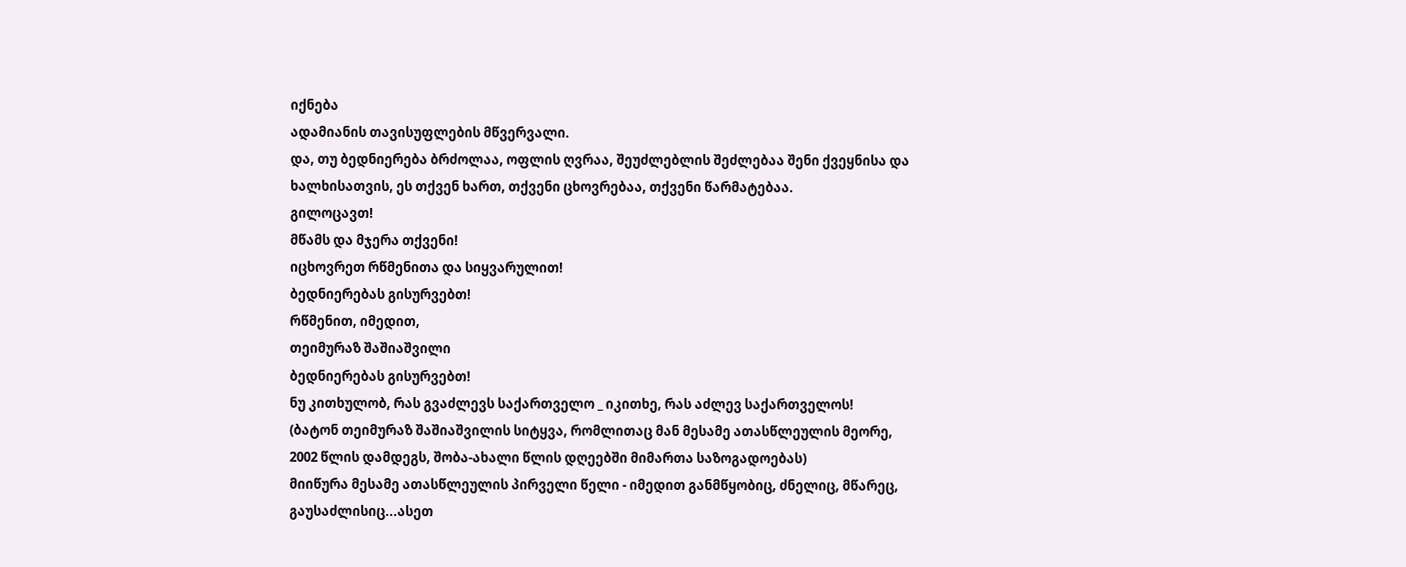იქნება
ადამიანის თავისუფლების მწვერვალი.
და, თუ ბედნიერება ბრძოლაა, ოფლის ღვრაა, შეუძლებლის შეძლებაა შენი ქვეყნისა და ხალხისათვის, ეს თქვენ ხართ, თქვენი ცხოვრებაა, თქვენი წარმატებაა.
გილოცავთ!
მწამს და მჯერა თქვენი!
იცხოვრეთ რწმენითა და სიყვარულით!
ბედნიერებას გისურვებთ!
რწმენით, იმედით,
თეიმურაზ შაშიაშვილი
ბედნიერებას გისურვებთ!
ნუ კითხულობ, რას გვაძლევს საქართველო _ იკითხე, რას აძლევ საქართველოს!
(ბატონ თეიმურაზ შაშიაშვილის სიტყვა, რომლითაც მან მესამე ათასწლეულის მეორე, 2002 წლის დამდეგს, შობა-ახალი წლის დღეებში მიმართა საზოგადოებას)
მიიწურა მესამე ათასწლეულის პირველი წელი - იმედით განმწყობიც, ძნელიც, მწარეც, გაუსაძლისიც...ასეთ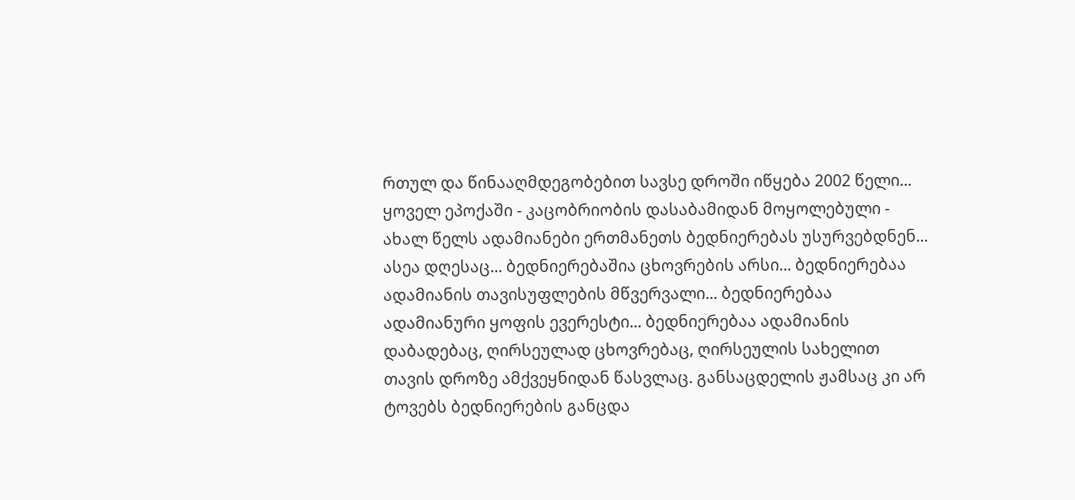რთულ და წინააღმდეგობებით სავსე დროში იწყება 2002 წელი... ყოველ ეპოქაში - კაცობრიობის დასაბამიდან მოყოლებული - ახალ წელს ადამიანები ერთმანეთს ბედნიერებას უსურვებდნენ... ასეა დღესაც... ბედნიერებაშია ცხოვრების არსი... ბედნიერებაა ადამიანის თავისუფლების მწვერვალი... ბედნიერებაა ადამიანური ყოფის ევერესტი... ბედნიერებაა ადამიანის დაბადებაც, ღირსეულად ცხოვრებაც, ღირსეულის სახელით თავის დროზე ამქვეყნიდან წასვლაც. განსაცდელის ჟამსაც კი არ ტოვებს ბედნიერების განცდა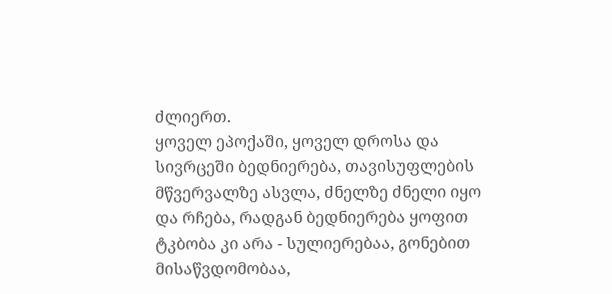ძლიერთ.
ყოველ ეპოქაში, ყოველ დროსა და სივრცეში ბედნიერება, თავისუფლების მწვერვალზე ასვლა, ძნელზე ძნელი იყო და რჩება, რადგან ბედნიერება ყოფით ტკბობა კი არა - სულიერებაა, გონებით მისაწვდომობაა,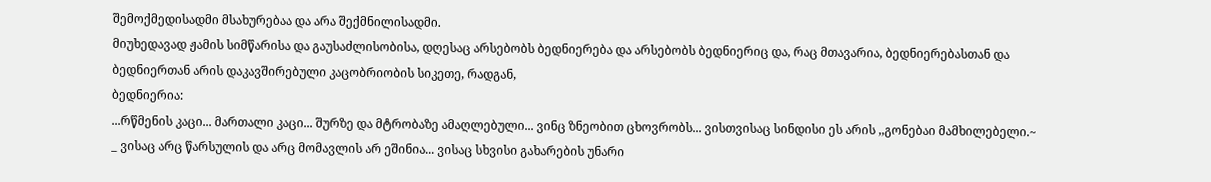შემოქმედისადმი მსახურებაა და არა შექმნილისადმი.
მიუხედავად ჟამის სიმწარისა და გაუსაძლისობისა, დღესაც არსებობს ბედნიერება და არსებობს ბედნიერიც და, რაც მთავარია, ბედნიერებასთან და ბედნიერთან არის დაკავშირებული კაცობრიობის სიკეთე, რადგან,
ბედნიერია:
...რწმენის კაცი... მართალი კაცი... შურზე და მტრობაზე ამაღლებული... ვინც ზნეობით ცხოვრობს... ვისთვისაც სინდისი ეს არის ,,გონებაი მამხილებელი.~
_ ვისაც არც წარსულის და არც მომავლის არ ეშინია... ვისაც სხვისი გახარების უნარი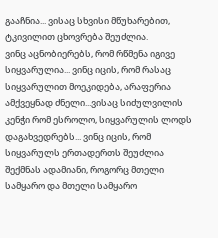გააჩნია... ვისაც სხვისი მწუხარებით, ტკივილით ცხოვრება შეუძლია.
ვინც აცნობიერებს, რომ რწმენა იგივე სიყვარულია... ვინც იცის, რომ რასაც სიყვარულით მოეკიდება, არაფერია ამქვეყნად ძნელი...ვისაც სიძულვილის კენჭი რომ ესროლო, სიყვარულის ლოდს დაგახვედრებს... ვინც იცის, რომ სიყვარულს ერთადერთს შეუძლია შექმნას ადამიანი, როგორც მთელი სამყარო და მთელი სამყარო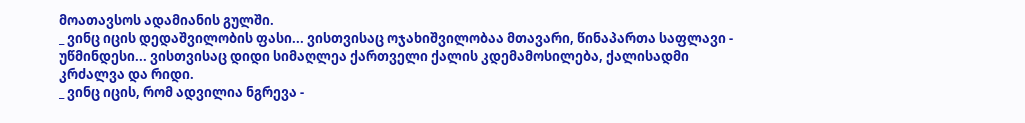მოათავსოს ადამიანის გულში.
_ ვინც იცის დედაშვილობის ფასი... ვისთვისაც ოჯახიშვილობაა მთავარი, წინაპართა საფლავი - უწმინდესი... ვისთვისაც დიდი სიმაღლეა ქართველი ქალის კდემამოსილება, ქალისადმი კრძალვა და რიდი.
_ ვინც იცის, რომ ადვილია ნგრევა -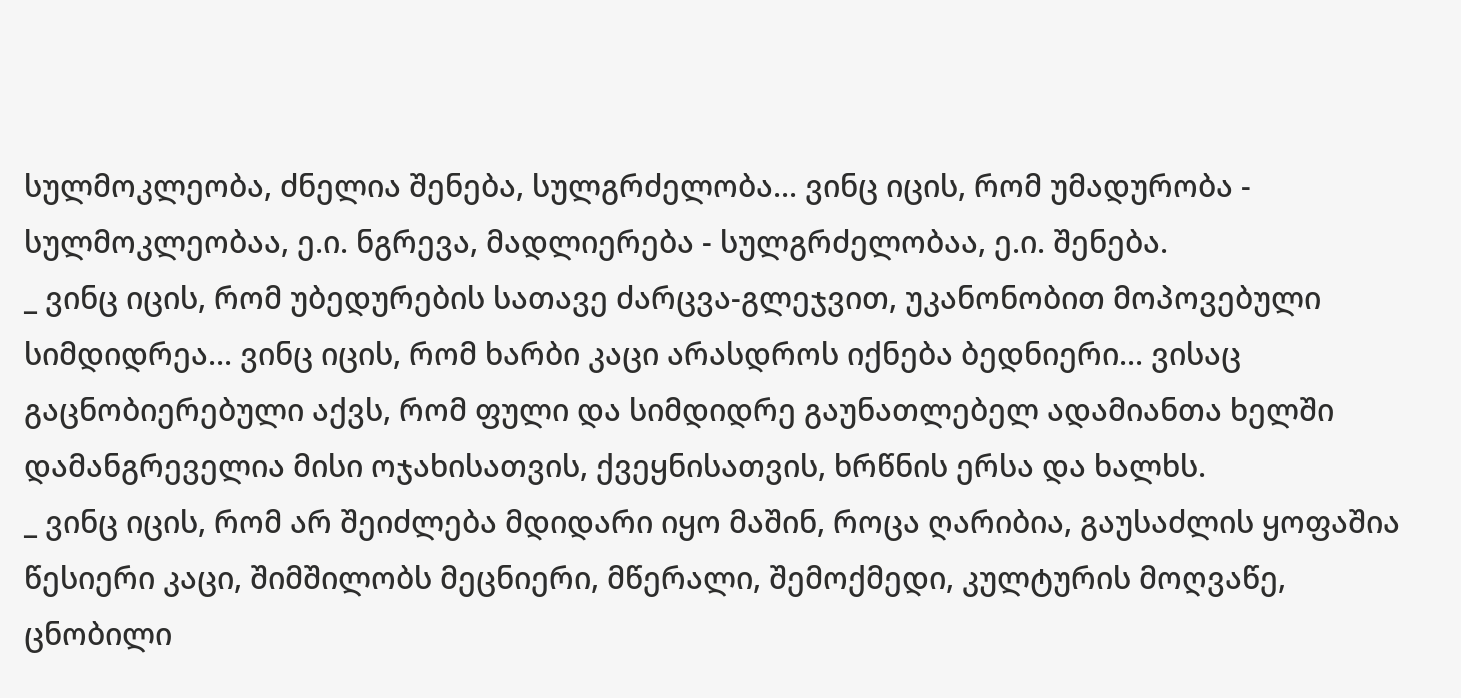სულმოკლეობა, ძნელია შენება, სულგრძელობა... ვინც იცის, რომ უმადურობა - სულმოკლეობაა, ე.ი. ნგრევა, მადლიერება - სულგრძელობაა, ე.ი. შენება.
_ ვინც იცის, რომ უბედურების სათავე ძარცვა-გლეჯვით, უკანონობით მოპოვებული სიმდიდრეა... ვინც იცის, რომ ხარბი კაცი არასდროს იქნება ბედნიერი... ვისაც გაცნობიერებული აქვს, რომ ფული და სიმდიდრე გაუნათლებელ ადამიანთა ხელში დამანგრეველია მისი ოჯახისათვის, ქვეყნისათვის, ხრწნის ერსა და ხალხს.
_ ვინც იცის, რომ არ შეიძლება მდიდარი იყო მაშინ, როცა ღარიბია, გაუსაძლის ყოფაშია წესიერი კაცი, შიმშილობს მეცნიერი, მწერალი, შემოქმედი, კულტურის მოღვაწე, ცნობილი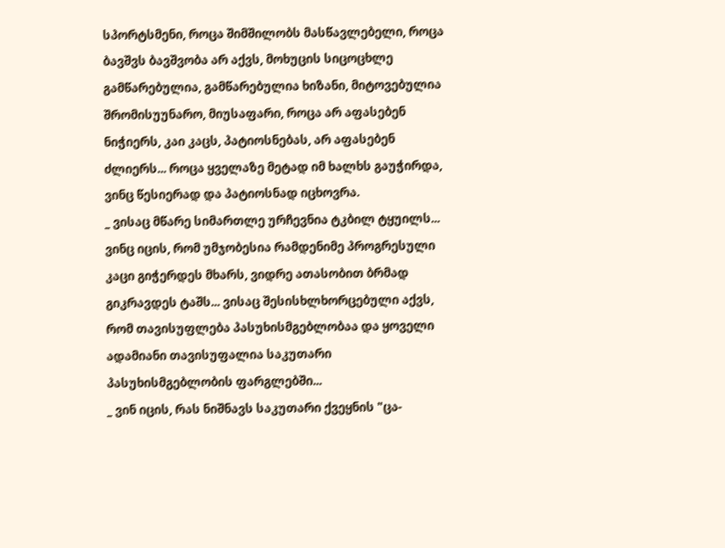სპორტსმენი, როცა შიმშილობს მასწავლებელი, როცა ბავშვს ბავშვობა არ აქვს, მოხუცის სიცოცხლე გამწარებულია, გამწარებულია ხიზანი, მიტოვებულია შრომისუუნარო, მიუსაფარი, როცა არ აფასებენ ნიჭიერს, კაი კაცს, პატიოსნებას, არ აფასებენ ძლიერს... როცა ყველაზე მეტად იმ ხალხს გაუჭირდა, ვინც წესიერად და პატიოსნად იცხოვრა.
_ ვისაც მწარე სიმართლე ურჩევნია ტკბილ ტყუილს... ვინც იცის, რომ უმჯობესია რამდენიმე პროგრესული კაცი გიჭერდეს მხარს, ვიდრე ათასობით ბრმად გიკრავდეს ტაშს... ვისაც შესისხლხორცებული აქვს, რომ თავისუფლება პასუხისმგებლობაა და ყოველი ადამიანი თავისუფალია საკუთარი პასუხისმგებლობის ფარგლებში...
_ ვინ იცის, რას ნიშნავს საკუთარი ქვეყნის "ცა-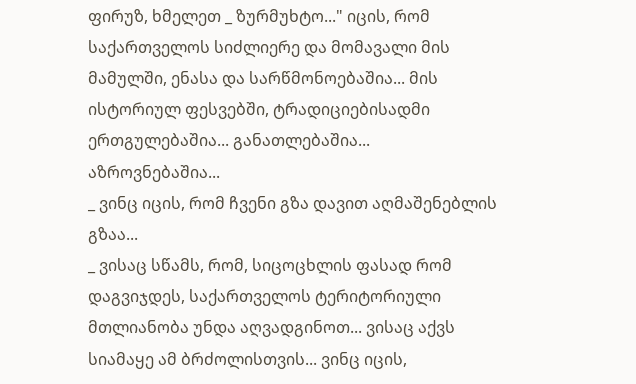ფირუზ, ხმელეთ _ ზურმუხტო..." იცის, რომ საქართველოს სიძლიერე და მომავალი მის მამულში, ენასა და სარწმონოებაშია... მის ისტორიულ ფესვებში, ტრადიციებისადმი ერთგულებაშია... განათლებაშია... აზროვნებაშია...
_ ვინც იცის, რომ ჩვენი გზა დავით აღმაშენებლის გზაა...
_ ვისაც სწამს, რომ, სიცოცხლის ფასად რომ დაგვიჯდეს, საქართველოს ტერიტორიული მთლიანობა უნდა აღვადგინოთ... ვისაც აქვს სიამაყე ამ ბრძოლისთვის... ვინც იცის,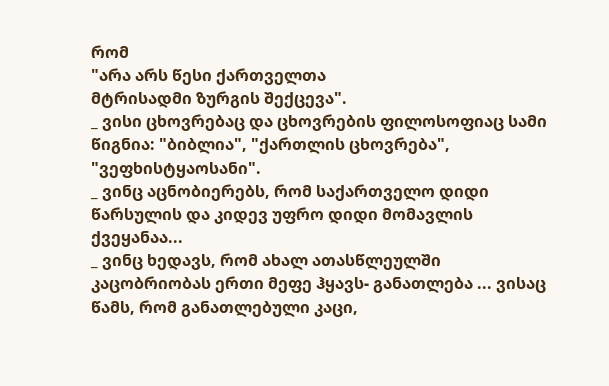რომ
"არა არს წესი ქართველთა
მტრისადმი ზურგის შექცევა".
_ ვისი ცხოვრებაც და ცხოვრების ფილოსოფიაც სამი წიგნია: "ბიბლია", "ქართლის ცხოვრება", "ვეფხისტყაოსანი".
_ ვინც აცნობიერებს, რომ საქართველო დიდი წარსულის და კიდევ უფრო დიდი მომავლის ქვეყანაა...
_ ვინც ხედავს, რომ ახალ ათასწლეულში კაცობრიობას ერთი მეფე ჰყავს- განათლება ... ვისაც წამს, რომ განათლებული კაცი,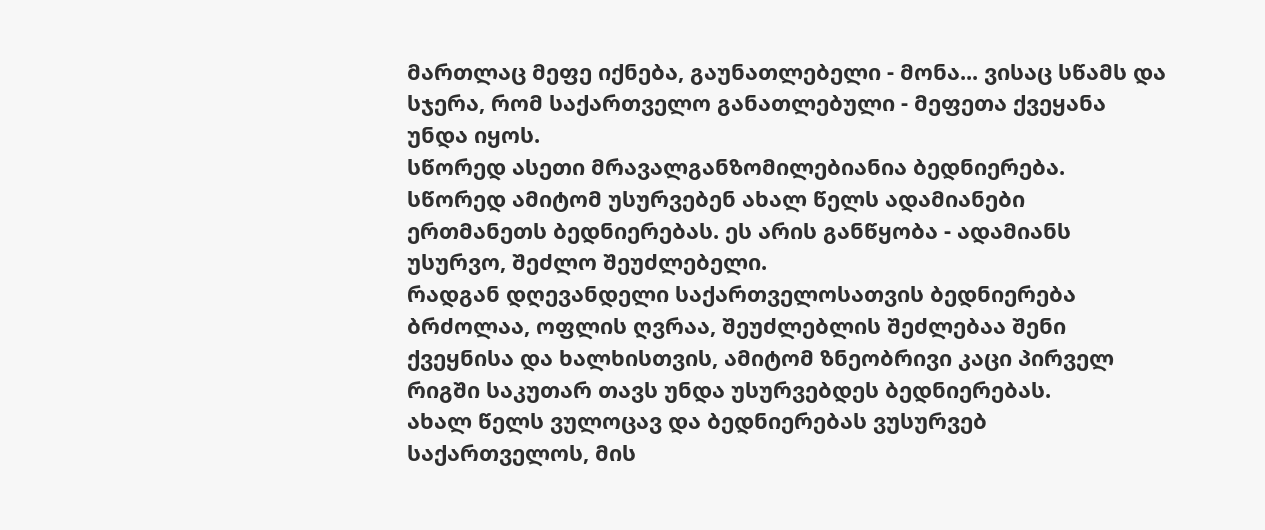მართლაც მეფე იქნება, გაუნათლებელი - მონა... ვისაც სწამს და სჯერა, რომ საქართველო განათლებული - მეფეთა ქვეყანა უნდა იყოს.
სწორედ ასეთი მრავალგანზომილებიანია ბედნიერება.
სწორედ ამიტომ უსურვებენ ახალ წელს ადამიანები ერთმანეთს ბედნიერებას. ეს არის განწყობა - ადამიანს უსურვო, შეძლო შეუძლებელი.
რადგან დღევანდელი საქართველოსათვის ბედნიერება ბრძოლაა, ოფლის ღვრაა, შეუძლებლის შეძლებაა შენი ქვეყნისა და ხალხისთვის, ამიტომ ზნეობრივი კაცი პირველ რიგში საკუთარ თავს უნდა უსურვებდეს ბედნიერებას.
ახალ წელს ვულოცავ და ბედნიერებას ვუსურვებ საქართველოს, მის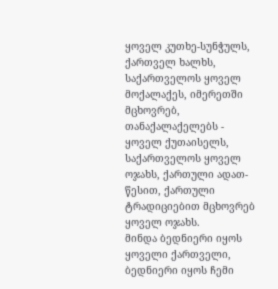ყოველ კუთხე-სუნჭულს, ქართველ ხალხს, საქართველოს ყოველ მოქალაქეს, იმერეთში მცხოვრებ, თანაქალაქელებს - ყოველ ქუთაისელს, საქართველოს ყოველ ოჯახს, ქართული ადათ-წესით, ქართული ტრადიციებით მცხოვრებ ყოველ ოჯახს.
მინდა ბედნიერი იყოს ყოველი ქართველი, ბედნიერი იყოს ჩემი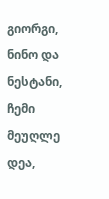გიორგი, ნინო და ნესტანი, ჩემი მეუღლე დეა,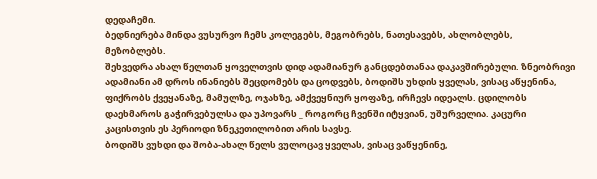დედაჩემი.
ბედნიერება მინდა ვუსურვო ჩემს კოლეგებს, მეგობრებს, ნათესავებს, ახლობლებს, მეზობლებს.
შეხვედრა ახალ წელთან ყოველთვის დიდ ადამიანურ განცდებთანაა დაკავშირებული. ზნეობრივი ადამიანი ამ დროს ინანიებს შეცდომებს და ცოდვებს, ბოდიშს უხდის ყველას, ვისაც აწყენინა, ფიქრობს ქვეყანაზე, მამულზე, ოჯახზე, ამქვეყნიურ ყოფაზე, ირჩევს იდეალს. ცდილობს დაეხმაროს გაჭირვებულსა და უპოვარს _ როგორც ჩვენში იტყვიან, უშურველია. კაცური კაცისთვის ეს პერიოდი ზნეკეთილობით არის სავსე.
ბოდიშს ვუხდი და შობა-ახალ წელს ვულოცავ ყველას, ვისაც ვაწყენინე,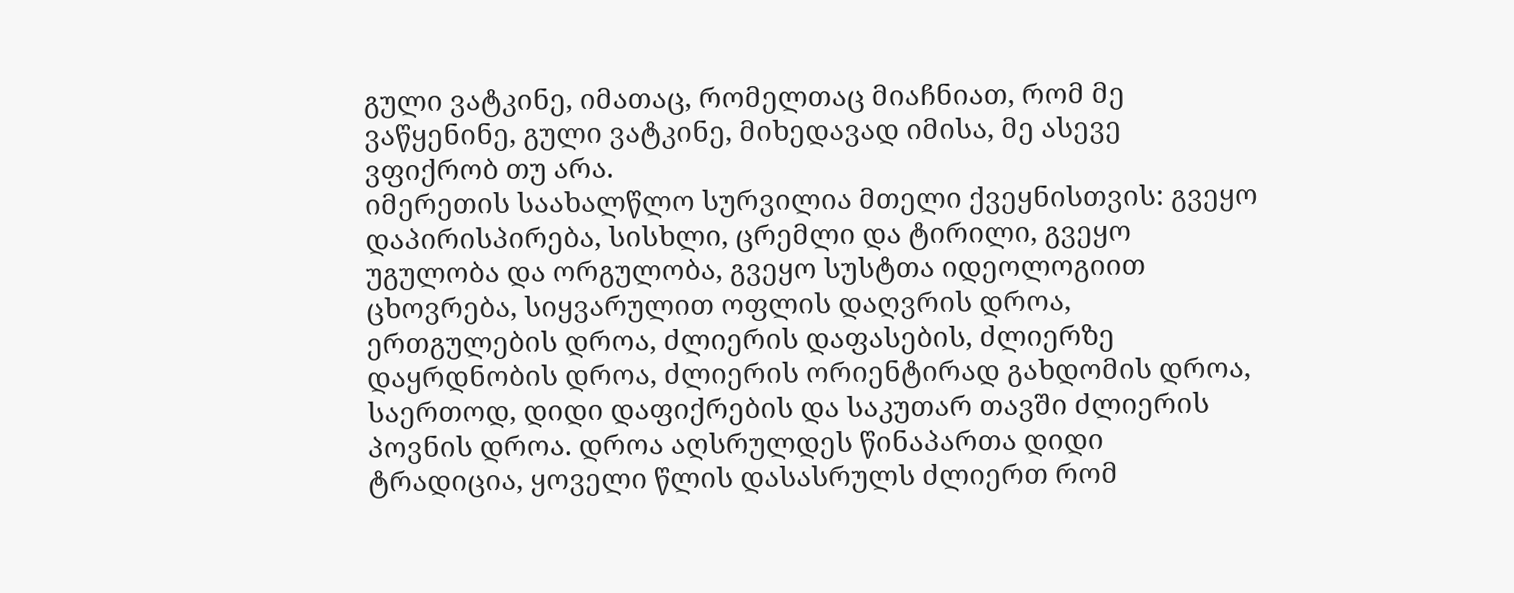გული ვატკინე, იმათაც, რომელთაც მიაჩნიათ, რომ მე ვაწყენინე, გული ვატკინე, მიხედავად იმისა, მე ასევე ვფიქრობ თუ არა.
იმერეთის საახალწლო სურვილია მთელი ქვეყნისთვის: გვეყო დაპირისპირება, სისხლი, ცრემლი და ტირილი, გვეყო უგულობა და ორგულობა, გვეყო სუსტთა იდეოლოგიით ცხოვრება, სიყვარულით ოფლის დაღვრის დროა, ერთგულების დროა, ძლიერის დაფასების, ძლიერზე დაყრდნობის დროა, ძლიერის ორიენტირად გახდომის დროა, საერთოდ, დიდი დაფიქრების და საკუთარ თავში ძლიერის პოვნის დროა. დროა აღსრულდეს წინაპართა დიდი ტრადიცია, ყოველი წლის დასასრულს ძლიერთ რომ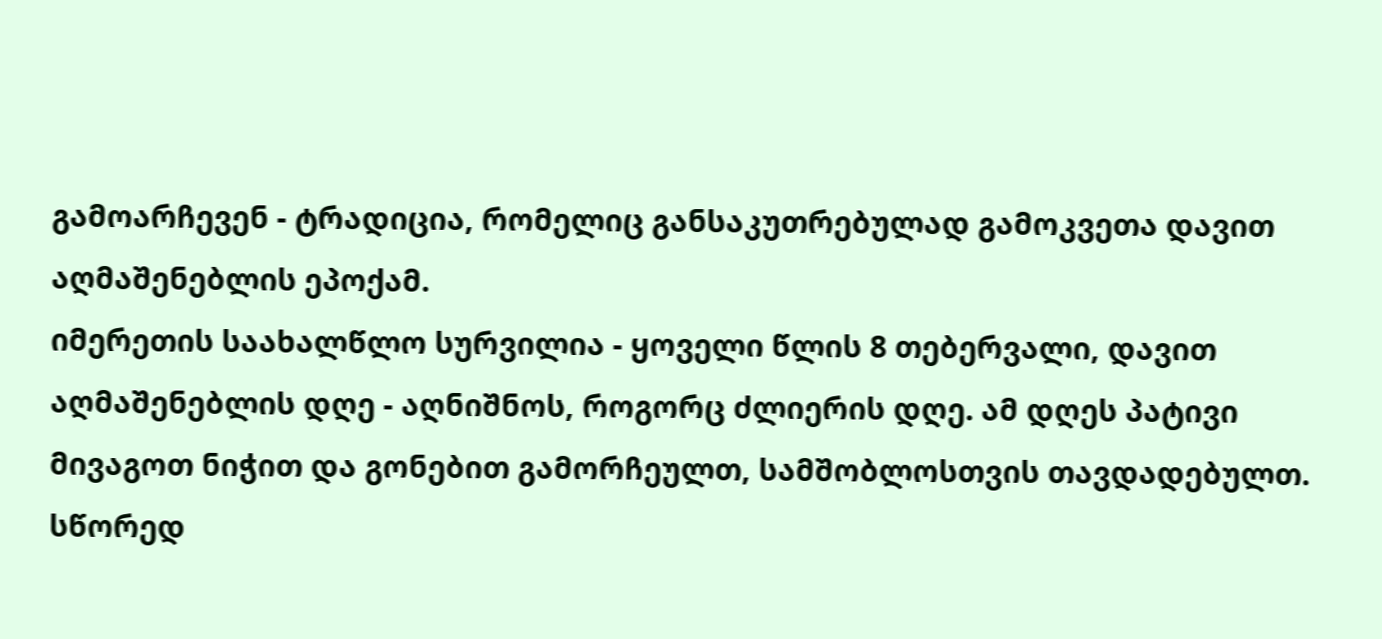გამოარჩევენ - ტრადიცია, რომელიც განსაკუთრებულად გამოკვეთა დავით აღმაშენებლის ეპოქამ.
იმერეთის საახალწლო სურვილია - ყოველი წლის 8 თებერვალი, დავით აღმაშენებლის დღე - აღნიშნოს, როგორც ძლიერის დღე. ამ დღეს პატივი მივაგოთ ნიჭით და გონებით გამორჩეულთ, სამშობლოსთვის თავდადებულთ. სწორედ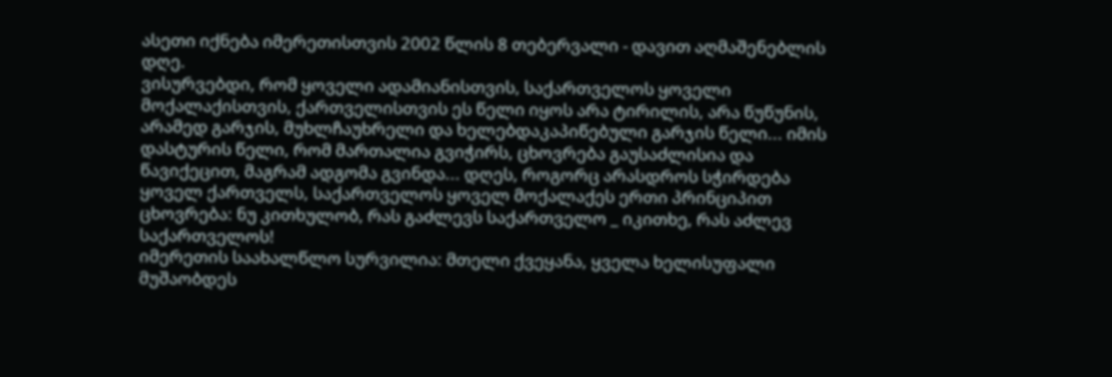ასეთი იქნება იმერეთისთვის 2002 წლის 8 თებერვალი - დავით აღმაშენებლის დღე.
ვისურვებდი, რომ ყოველი ადამიანისთვის, საქართველოს ყოველი მოქალაქისთვის, ქართველისთვის ეს წელი იყოს არა ტირილის, არა წუწუნის, არამედ გარჯის, მუხლჩაუხრელი და ხელებდაკაპიწებული გარჯის წელი... იმის დასტურის წელი, რომ მართალია გვიჭირს, ცხოვრება გაუსაძლისია და წავიქეცით, მაგრამ ადგომა გვინდა... დღეს, როგორც არასდროს სჭირდება ყოველ ქართველს, საქართველოს ყოველ მოქალაქეს ერთი პრინციპით ცხოვრება: ნუ კითხულობ, რას გაძლევს საქართველო _ იკითხე, რას აძლევ საქართველოს!
იმერეთის საახალწლო სურვილია: მთელი ქვეყანა, ყველა ხელისუფალი მუშაობდეს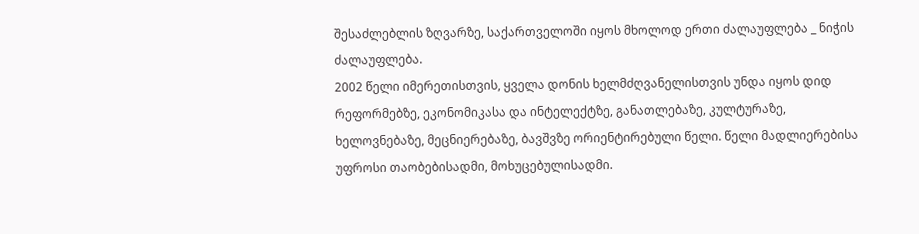შესაძლებლის ზღვარზე, საქართველოში იყოს მხოლოდ ერთი ძალაუფლება _ ნიჭის ძალაუფლება.
2002 წელი იმერეთისთვის, ყველა დონის ხელმძღვანელისთვის უნდა იყოს დიდ რეფორმებზე, ეკონომიკასა და ინტელექტზე, განათლებაზე, კულტურაზე, ხელოვნებაზე, მეცნიერებაზე, ბავშვზე ორიენტირებული წელი. წელი მადლიერებისა უფროსი თაობებისადმი, მოხუცებულისადმი.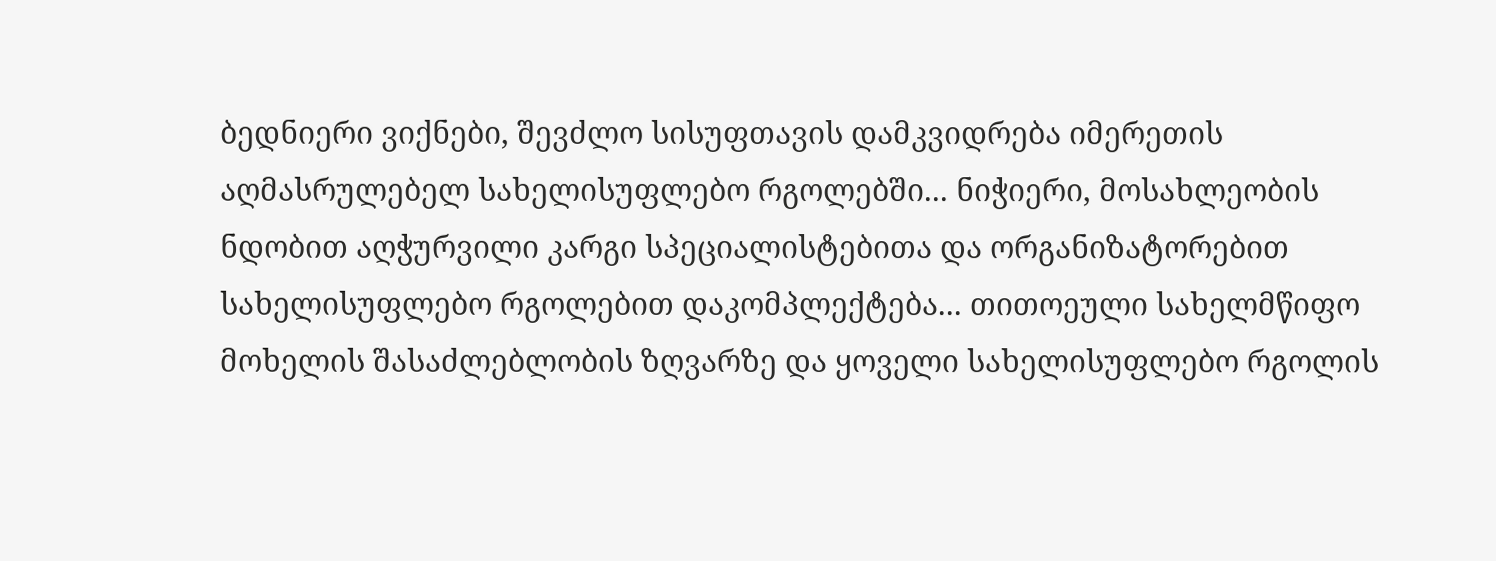ბედნიერი ვიქნები, შევძლო სისუფთავის დამკვიდრება იმერეთის აღმასრულებელ სახელისუფლებო რგოლებში... ნიჭიერი, მოსახლეობის ნდობით აღჭურვილი კარგი სპეციალისტებითა და ორგანიზატორებით სახელისუფლებო რგოლებით დაკომპლექტება... თითოეული სახელმწიფო მოხელის შასაძლებლობის ზღვარზე და ყოველი სახელისუფლებო რგოლის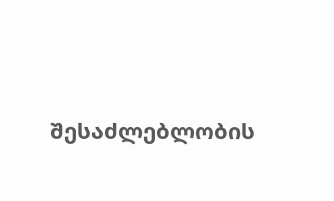შესაძლებლობის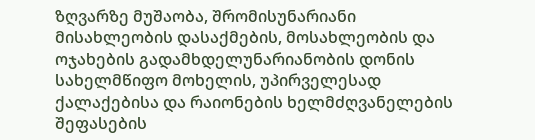ზღვარზე მუშაობა, შრომისუნარიანი მისახლეობის დასაქმების, მოსახლეობის და ოჯახების გადამხდელუნარიანობის დონის სახელმწიფო მოხელის, უპირველესად ქალაქებისა და რაიონების ხელმძღვანელების შეფასების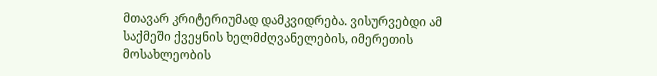მთავარ კრიტერიუმად დამკვიდრება. ვისურვებდი ამ საქმეში ქვეყნის ხელმძღვანელების, იმერეთის მოსახლეობის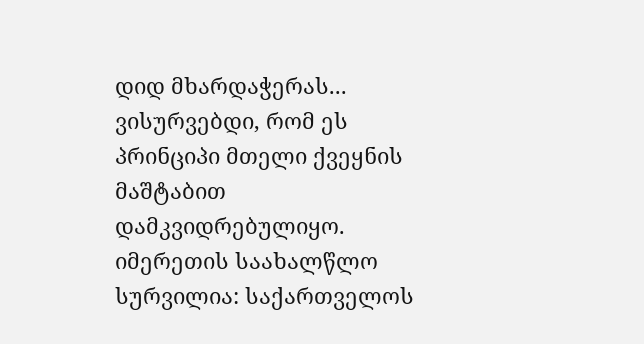დიდ მხარდაჭერას... ვისურვებდი, რომ ეს პრინციპი მთელი ქვეყნის მაშტაბით დამკვიდრებულიყო.
იმერეთის საახალწლო სურვილია: საქართველოს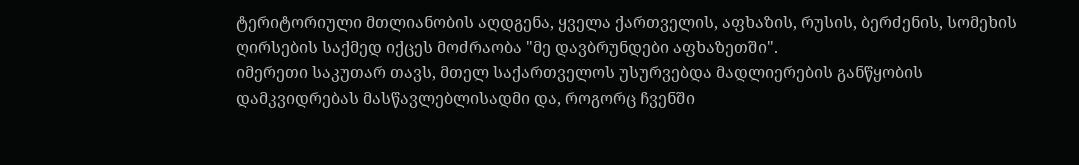ტერიტორიული მთლიანობის აღდგენა, ყველა ქართველის, აფხაზის, რუსის, ბერძენის, სომეხის ღირსების საქმედ იქცეს მოძრაობა "მე დავბრუნდები აფხაზეთში".
იმერეთი საკუთარ თავს, მთელ საქართველოს უსურვებდა მადლიერების განწყობის დამკვიდრებას მასწავლებლისადმი და, როგორც ჩვენში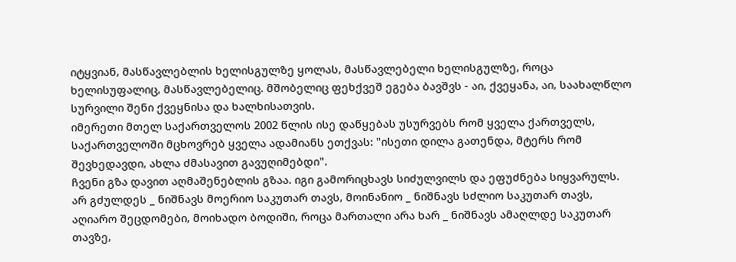იტყვიან, მასწავლებლის ხელისგულზე ყოლას, მასწავლებელი ხელისგულზე, როცა ხელისუფალიც, მასწავლებელიც. მშობელიც ფეხქვეშ ეგება ბავშვს - აი, ქვეყანა, აი, საახალწლო სურვილი შენი ქვეყნისა და ხალხისათვის.
იმერეთი მთელ საქართველოს 2002 წლის ისე დაწყებას უსურვებს რომ ყველა ქართველს, საქართველოში მცხოვრებ ყველა ადამიანს ეთქვას: "ისეთი დილა გათენდა, მტერს რომ შევხედავდი, ახლა ძმასავით გავუღიმებდი".
ჩვენი გზა დავით აღმაშენებლის გზაა. იგი გამორიცხავს სიძულვილს და ეფუძნება სიყვარულს. არ გძულდეს _ ნიშნავს მოერიო საკუთარ თავს, მოინანიო _ ნიშნავს სძლიო საკუთარ თავს, აღიარო შეცდომები, მოიხადო ბოდიში, როცა მართალი არა ხარ _ ნიშნავს ამაღლდე საკუთარ თავზე,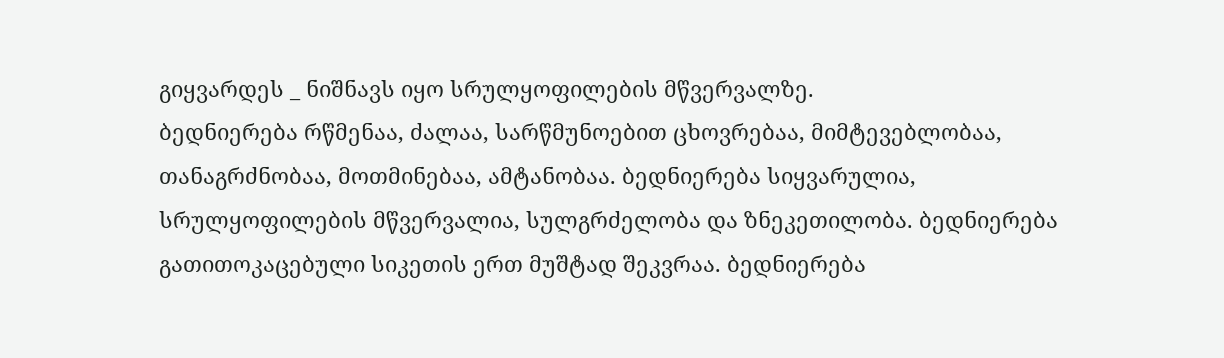გიყვარდეს _ ნიშნავს იყო სრულყოფილების მწვერვალზე.
ბედნიერება რწმენაა, ძალაა, სარწმუნოებით ცხოვრებაა, მიმტევებლობაა, თანაგრძნობაა, მოთმინებაა, ამტანობაა. ბედნიერება სიყვარულია, სრულყოფილების მწვერვალია, სულგრძელობა და ზნეკეთილობა. ბედნიერება გათითოკაცებული სიკეთის ერთ მუშტად შეკვრაა. ბედნიერება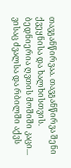თავგანწირვაა. თავგანწირვა შენი ქვეყნისა და ხალხისთვის.
ბედნიერია ღვთის მოშიში კაცი... ვისაც ძვალსა და რბილში აქვს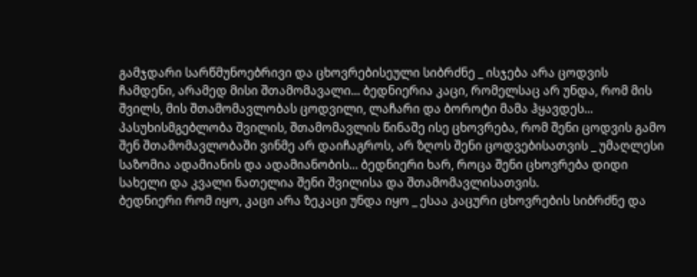გამჯდარი სარწმუნოებრივი და ცხოვრებისეული სიბრძნე _ ისჯება არა ცოდვის ჩამდენი, არამედ მისი შთამომავალი... ბედნიერია კაცი, რომელსაც არ უნდა, რომ მის შვილს, მის შთამომავლობას ცოდვილი, ლაჩარი და ბოროტი მამა ჰყავდეს... პასუხისმგებლობა შვილის, შთამომავლის წინაშე ისე ცხოვრება, რომ შენი ცოდვის გამო შენ შთამომავლობაში ვინმე არ დაიჩაგროს, არ ზღოს შენი ცოდვებისათვის _ უმაღლესი საზომია ადამიანის და ადამიანობის... ბედნიერი ხარ, როცა შენი ცხოვრება დიდი სახელი და კვალი ნათელია შენი შვილისა და შთამომავლისათვის.
ბედნიერი რომ იყო, კაცი არა ზეკაცი უნდა იყო _ ესაა კაცური ცხოვრების სიბრძნე და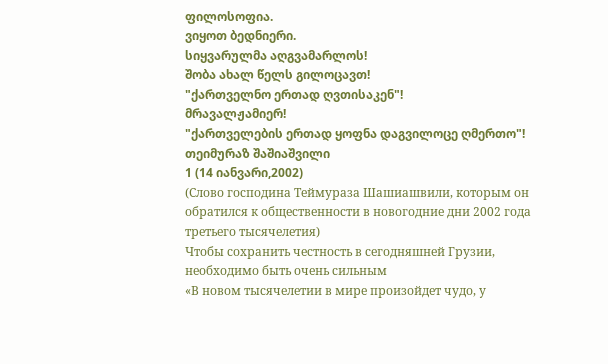ფილოსოფია.
ვიყოთ ბედნიერი.
სიყვარულმა აღგვამარლოს!
შობა ახალ წელს გილოცავთ!
"ქართველნო ერთად ღვთისაკენ"!
მრავალჟამიერ!
"ქართველების ერთად ყოფნა დაგვილოცე ღმერთო"!
თეიმურაზ შაშიაშვილი
1 (14 იანვარი,2002)
(Слово господина Теймураза Шашиашвили, которым он обратился к общественности в новогодние дни 2002 года третьего тысячелетия)
Чтобы сохранить честность в сегодняшней Грузии, необходимо быть очень сильным
«В новом тысячелетии в мире произойдет чудо, у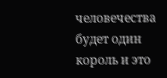человечества будет один король и это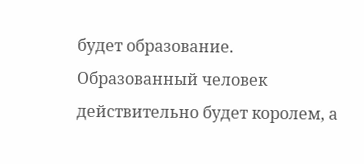будет образование. Образованный человек действительно будет королем, а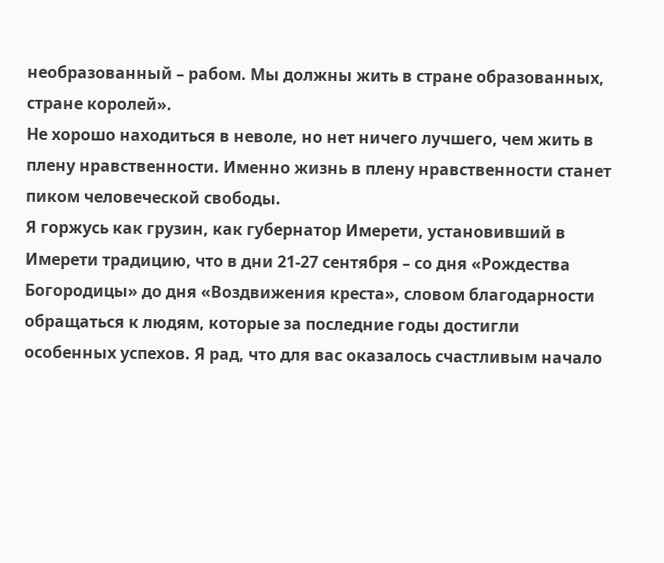необразованный – рабом. Мы должны жить в стране образованных, стране королей».
Не хорошо находиться в неволе, но нет ничего лучшего, чем жить в плену нравственности. Именно жизнь в плену нравственности станет пиком человеческой свободы.
Я горжусь как грузин, как губернатор Имерети, установивший в Имерети традицию, что в дни 21-27 сентября – со дня «Рождества Богородицы» до дня «Воздвижения креста», словом благодарности обращаться к людям, которые за последние годы достигли особенных успехов. Я рад, что для вас оказалось счастливым начало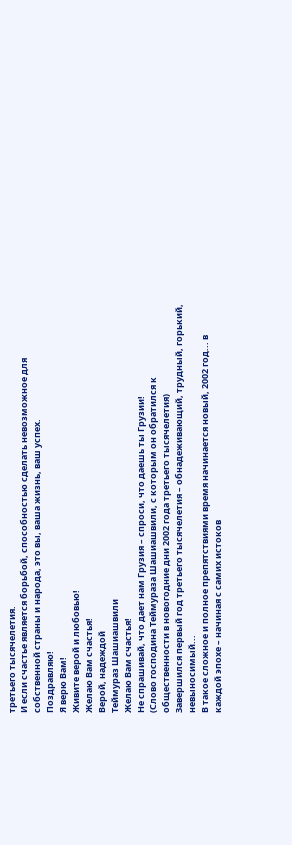третьего тысячелетия.
И если счастье является борьбой, способностью сделать невозможное для собственной страны и народа, это вы, ваша жизнь, ваш успех.
Поздравляю!
Я верю Вам!
Живите верой и любовью!
Желаю Вам счастья!
Верой, надеждой
Теймураз Шашиашвили
Желаю Вам счастья!
Не спрашивай, что дает нам Грузия – спроси, что даешь ты Грузии!
(Слово господина Теймураза Шашиашвили, с которым он обратился к общественности в новогодние дни 2002 года третьего тысячелетия)
Завершился первый год третьего тысячелетия – обнадеживающий, трудный, горький, невыносимый...
В такое сложное и полное препятствиями время начинается новый, 2002 год... в каждой эпохе – начиная с самих истоков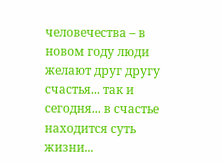человечества – в новом году люди желают друг другу счастья... так и сегодня... в счастье находится суть жизни...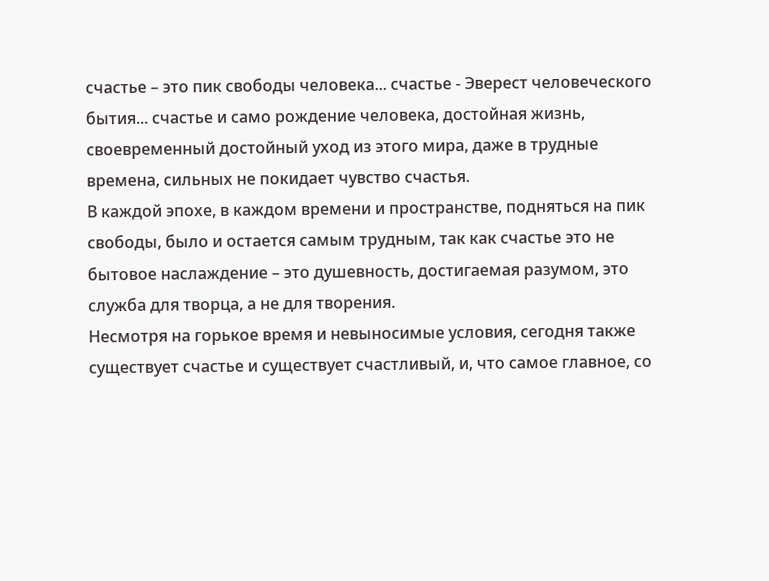счастье – это пик свободы человека... счастье - Эверест человеческого бытия... счастье и само рождение человека, достойная жизнь, своевременный достойный уход из этого мира, даже в трудные времена, сильных не покидает чувство счастья.
В каждой эпохе, в каждом времени и пространстве, подняться на пик свободы, было и остается самым трудным, так как счастье это не бытовое наслаждение – это душевность, достигаемая разумом, это служба для творца, а не для творения.
Несмотря на горькое время и невыносимые условия, сегодня также существует счастье и существует счастливый, и, что самое главное, со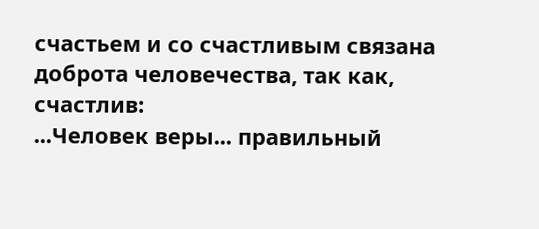счастьем и со счастливым связана доброта человечества, так как,
счастлив:
...Человек веры... правильный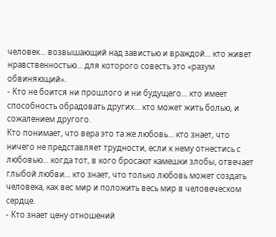человек... возвышающий над завистью и враждой... кто живет нравственностью... для которого совесть это «разум обвиняющий».
- Кто не боится ни прошлого и ни будущего... кто имеет способность обрадовать других... кто может жить болью, и сожалением другого.
Кто понимает, что вера это та же любовь... кто знает, что ничего не представляет трудности, если к нему отнестись с любовью... когда тот, в кого бросают камешки злобы, отвечает глыбой любви... кто знает, что только любовь может создать человека, как вес мир и положить весь мир в человеческом сердце.
- Кто знает цену отношений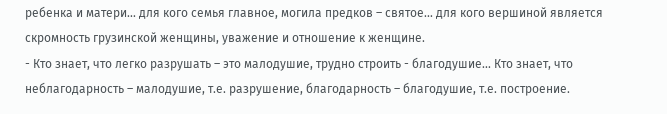ребенка и матери... для кого семья главное, могила предков – святое... для кого вершиной является скромность грузинской женщины, уважение и отношение к женщине.
- Кто знает, что легко разрушать – это малодушие, трудно строить - благодушие... Кто знает, что неблагодарность – малодушие, т.е. разрушение, благодарность – благодушие, т.е. построение.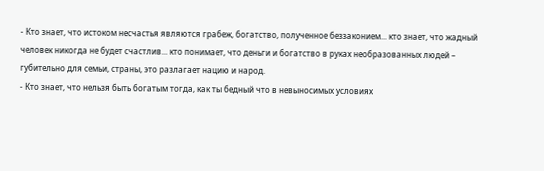- Кто знает, что истоком несчастья являются грабеж, богатство, полученное беззаконием... кто знает, что жадный человек никогда не будет счастлив... кто понимает, что деньги и богатство в руках необразованных людей – губительно для семьи, страны, это разлагает нацию и народ.
- Кто знает, что нельзя быть богатым тогда, как ты бедный что в невыносимых условиях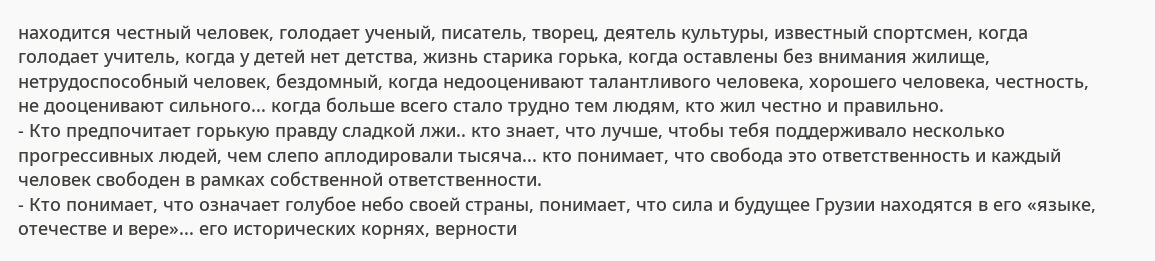находится честный человек, голодает ученый, писатель, творец, деятель культуры, известный спортсмен, когда голодает учитель, когда у детей нет детства, жизнь старика горька, когда оставлены без внимания жилище, нетрудоспособный человек, бездомный, когда недооценивают талантливого человека, хорошего человека, честность, не дооценивают сильного... когда больше всего стало трудно тем людям, кто жил честно и правильно.
- Кто предпочитает горькую правду сладкой лжи.. кто знает, что лучше, чтобы тебя поддерживало несколько прогрессивных людей, чем слепо аплодировали тысяча... кто понимает, что свобода это ответственность и каждый человек свободен в рамках собственной ответственности.
- Кто понимает, что означает голубое небо своей страны, понимает, что сила и будущее Грузии находятся в его «языке, отечестве и вере»... его исторических корнях, верности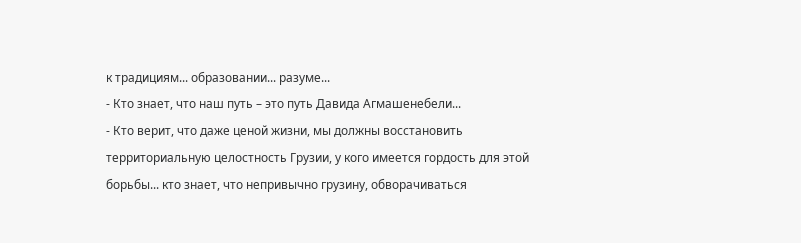к традициям... образовании... разуме...
- Кто знает, что наш путь – это путь Давида Агмашенебели...
- Кто верит, что даже ценой жизни, мы должны восстановить территориальную целостность Грузии, у кого имеется гордость для этой борьбы... кто знает, что непривычно грузину, обворачиваться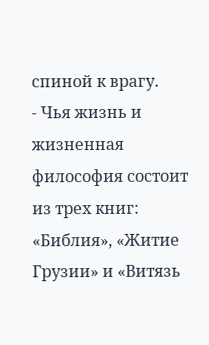спиной к врагу.
- Чья жизнь и жизненная философия состоит из трех книг: «Библия», «Житие Грузии» и «Витязь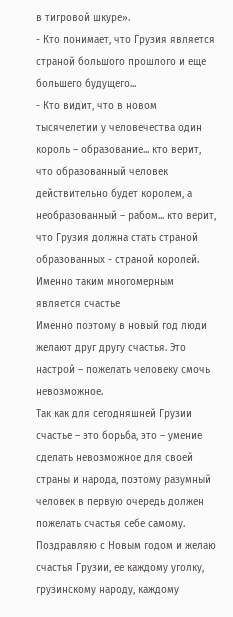в тигровой шкуре».
- Кто понимает, что Грузия является страной большого прошлого и еще большего будущего...
- Кто видит, что в новом тысячелетии у человечества один король – образование... кто верит, что образованный человек действительно будет королем, а необразованный – рабом... кто верит, что Грузия должна стать страной образованных - страной королей.
Именно таким многомерным является счастье
Именно поэтому в новый год люди желают друг другу счастья. Это настрой – пожелать человеку смочь невозможное.
Так как для сегодняшней Грузии счастье – это борьба, это – умение сделать невозможное для своей страны и народа, поэтому разумный человек в первую очередь должен пожелать счастья себе самому.
Поздравляю с Новым годом и желаю счастья Грузии, ее каждому уголку, грузинскому народу, каждому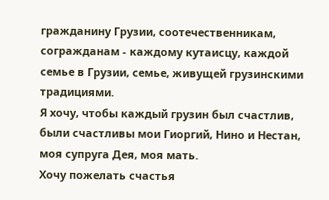гражданину Грузии, соотечественникам, согражданам - каждому кутаисцу, каждой семье в Грузии, семье, живущей грузинскими традициями.
Я хочу, чтобы каждый грузин был счастлив, были счастливы мои Гиоргий, Нино и Нестан, моя супруга Дея, моя мать.
Хочу пожелать счастья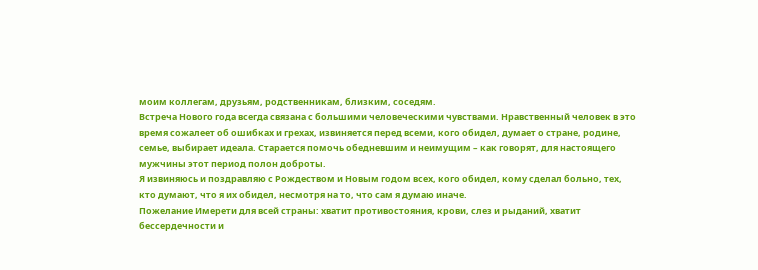моим коллегам, друзьям, родственникам, близким, соседям.
Встреча Нового года всегда связана с большими человеческими чувствами. Нравственный человек в это время сожалеет об ошибках и грехах, извиняется перед всеми, кого обидел, думает о стране, родине, семье, выбирает идеала. Старается помочь обедневшим и неимущим – как говорят, для настоящего мужчины этот период полон доброты.
Я извиняюсь и поздравляю с Рождеством и Новым годом всех, кого обидел, кому сделал больно, тех, кто думают, что я их обидел, несмотря на то, что сам я думаю иначе.
Пожелание Имерети для всей страны: хватит противостояния, крови, слез и рыданий, хватит бессердечности и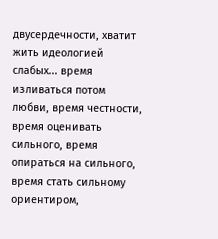двусердечности, хватит жить идеологией слабых... время изливаться потом любви, время честности, время оценивать сильного, время опираться на сильного, время стать сильному ориентиром,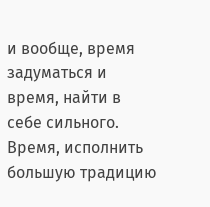и вообще, время задуматься и время, найти в себе сильного. Время, исполнить большую традицию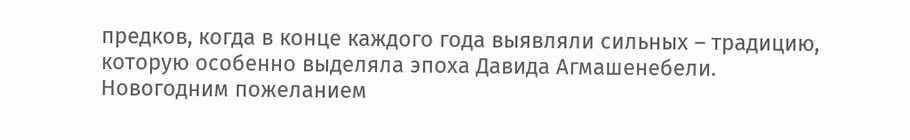предков, когда в конце каждого года выявляли сильных – традицию, которую особенно выделяла эпоха Давида Агмашенебели.
Новогодним пожеланием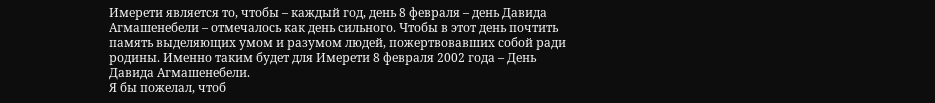Имерети является то, чтобы – каждый год, день 8 февраля – день Давида Агмашенебели – отмечалось как день сильного. Чтобы в этот день почтить память выделяющих умом и разумом людей, пожертвовавших собой ради родины. Именно таким будет для Имерети 8 февраля 2002 года – День Давида Агмашенебели.
Я бы пожелал, чтоб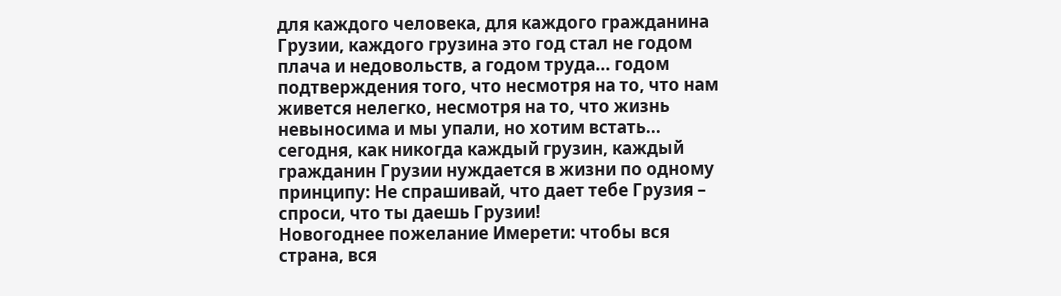для каждого человека, для каждого гражданина Грузии, каждого грузина это год стал не годом плача и недовольств, а годом труда... годом подтверждения того, что несмотря на то, что нам живется нелегко, несмотря на то, что жизнь невыносима и мы упали, но хотим встать... сегодня, как никогда каждый грузин, каждый гражданин Грузии нуждается в жизни по одному принципу: Не спрашивай, что дает тебе Грузия – спроси, что ты даешь Грузии!
Новогоднее пожелание Имерети: чтобы вся страна, вся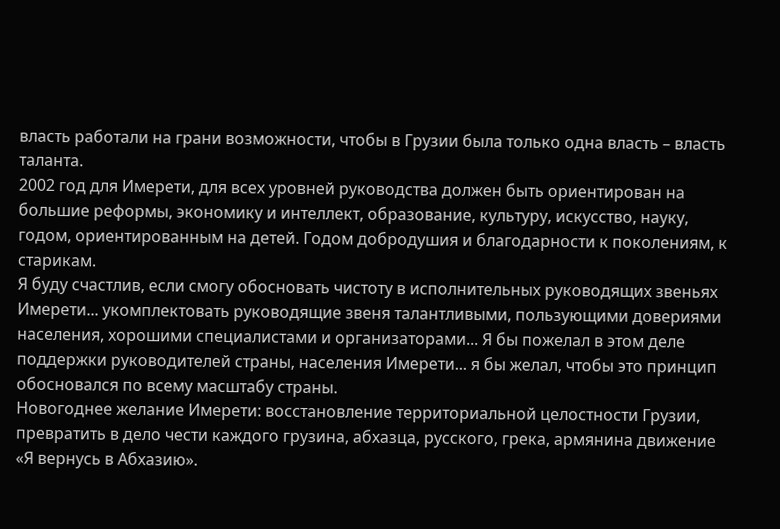власть работали на грани возможности, чтобы в Грузии была только одна власть – власть таланта.
2002 год для Имерети, для всех уровней руководства должен быть ориентирован на большие реформы, экономику и интеллект, образование, культуру, искусство, науку, годом, ориентированным на детей. Годом добродушия и благодарности к поколениям, к старикам.
Я буду счастлив, если смогу обосновать чистоту в исполнительных руководящих звеньях Имерети... укомплектовать руководящие звеня талантливыми, пользующими довериями населения, хорошими специалистами и организаторами... Я бы пожелал в этом деле поддержки руководителей страны, населения Имерети... я бы желал, чтобы это принцип обосновался по всему масштабу страны.
Новогоднее желание Имерети: восстановление территориальной целостности Грузии, превратить в дело чести каждого грузина, абхазца, русского, грека, армянина движение «Я вернусь в Абхазию».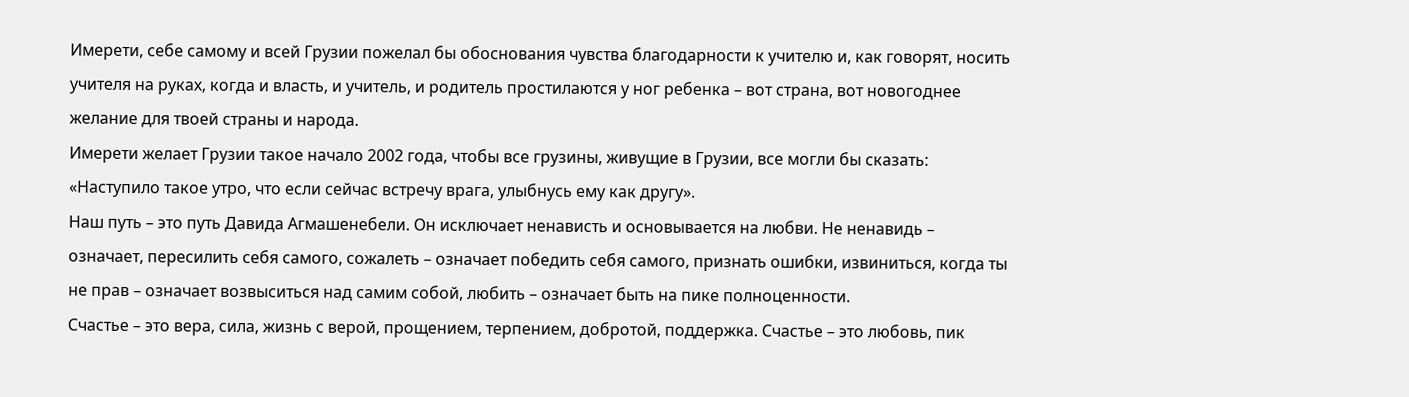Имерети, себе самому и всей Грузии пожелал бы обоснования чувства благодарности к учителю и, как говорят, носить учителя на руках, когда и власть, и учитель, и родитель простилаются у ног ребенка – вот страна, вот новогоднее желание для твоей страны и народа.
Имерети желает Грузии такое начало 2002 года, чтобы все грузины, живущие в Грузии, все могли бы сказать: «Наступило такое утро, что если сейчас встречу врага, улыбнусь ему как другу».
Наш путь – это путь Давида Агмашенебели. Он исключает ненависть и основывается на любви. Не ненавидь – означает, пересилить себя самого, сожалеть – означает победить себя самого, признать ошибки, извиниться, когда ты не прав – означает возвыситься над самим собой, любить – означает быть на пике полноценности.
Счастье – это вера, сила, жизнь с верой, прощением, терпением, добротой, поддержка. Счастье – это любовь, пик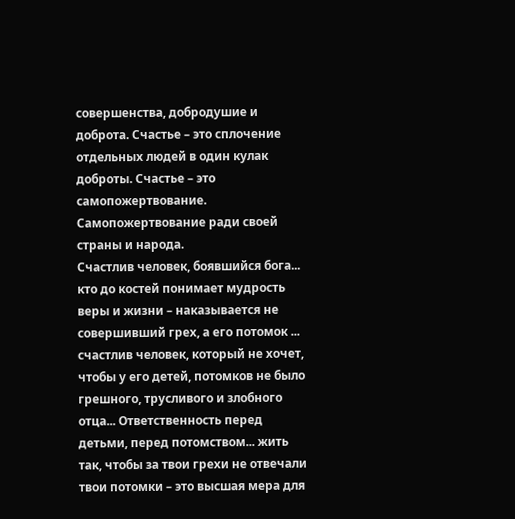совершенства, добродушие и доброта. Счастье – это сплочение отдельных людей в один кулак доброты. Счастье – это самопожертвование. Самопожертвование ради своей страны и народа.
Счастлив человек, боявшийся бога... кто до костей понимает мудрость веры и жизни – наказывается не совершивший грех, а его потомок ... счастлив человек, который не хочет, чтобы у его детей, потомков не было грешного, трусливого и злобного отца... Ответственность перед детьми, перед потомством... жить так, чтобы за твои грехи не отвечали твои потомки – это высшая мера для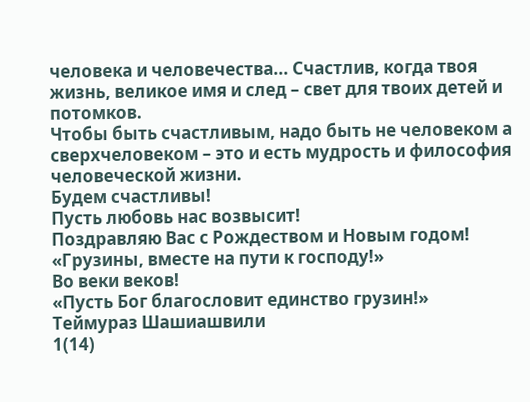человека и человечества... Счастлив, когда твоя жизнь, великое имя и след – свет для твоих детей и потомков.
Чтобы быть счастливым, надо быть не человеком а сверхчеловеком – это и есть мудрость и философия человеческой жизни.
Будем счастливы!
Пусть любовь нас возвысит!
Поздравляю Вас с Рождеством и Новым годом!
«Грузины, вместе на пути к господу!»
Во веки веков!
«Пусть Бог благословит единство грузин!»
Теймураз Шашиашвили
1(14)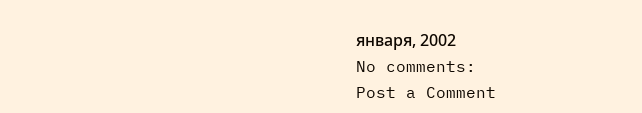января, 2002
No comments:
Post a Comment